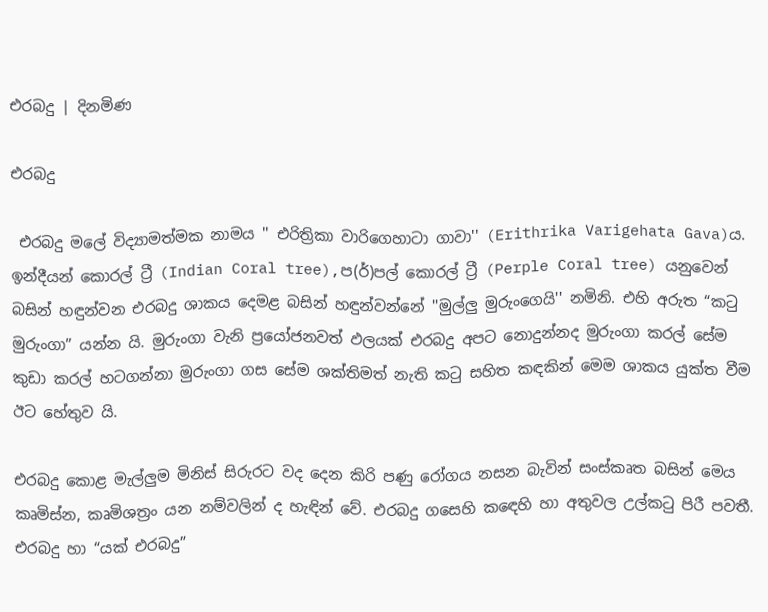එරබදු | දිනමිණ

එරබදු

 එරබදු මලේ විද්‍යාමත්මක නාමය '' එරිත්‍රිකා වාරිගෙහාටා ගාවා'' (Erithrika Varigehata Gava)ය. ඉන්දීයන් කොරල් ට්‍රී (Indian Coral tree),ප(ර්)පල් කොරල් ට්‍රී (Perple Coral tree) යනුවෙන් බසින් හඳුන්වන එරබදු ශාකය දෙමළ බසින් හඳුන්වන්නේ ''මුල්ලු මුරුංගෙයි'' නමිනි. එහි අරුත “කටු මුරුංගා” යන්න යි. මුරුංගා වැනි ප්‍රයෝජනවත් ඵලයක් එරබදු අපට නොදුන්නද මුරුංගා කරල් සේම කුඩා කරල් හටගන්නා මුරුංගා ගස සේම ශක්තිමත් නැති කටු සහිත කඳකින් මෙම ශාකය යුක්ත වීම ඊට හේතුව යි.

එරබදු කොළ මැල්ලුම මිනිස් සිරුරට වද දෙන කිරි පණු රෝගය නසන බැවින් සංස්කෘත බසින් මෙය කෘමිස්න, කෘමිශත්‍රං යන නම්වලින් ද හැඳින් වේ. එරබදු ගසෙහි කඳෙහි හා අතුවල උල්කටු පිරී පවතී. එරබදු හා “යක් එරබදු”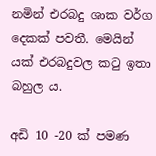නමින් එරබදු ශාක වර්ග දෙකක් පවතී. මෙයින් යක් එරබදුවල කටු ඉතා බහුල ය.

අඩි 10 -20 ක් පමණ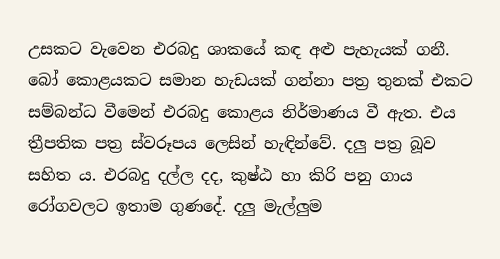උසකට වැවෙන එරබදු ශාකයේ කඳ අළු පැහැයක් ගනී. බෝ කොළයකට සමාන හැඩයක් ගන්නා පත්‍ර තුනක් එකට සම්බන්ධ වීමෙන් එරබදු කොළය නිර්මාණය වී ඇත. එය ත්‍රීපතික පත්‍ර ස්වරූපය ලෙසින් හැඳින්වේ. දලු පත්‍ර බූව සහිත ය. එරබදු දල්ල දද, කුෂ්ඨ හා කිරි පනු ගාය රෝගවලට ඉතාම ගුණදේ. දලු මැල්ලුම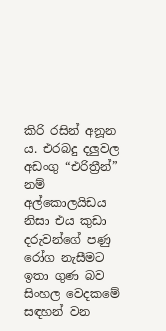කිරි රසින් අනූන ය. එරබදු දලුවල අඩංගු “එරිත්‍රීන්” නම් අල්කොලයිඩය නිසා එය කුඩා දරුවන්ගේ පණු රෝග නැසීමට ඉතා ගුණ බව සිංහල වෙදකමේ සඳහන් වන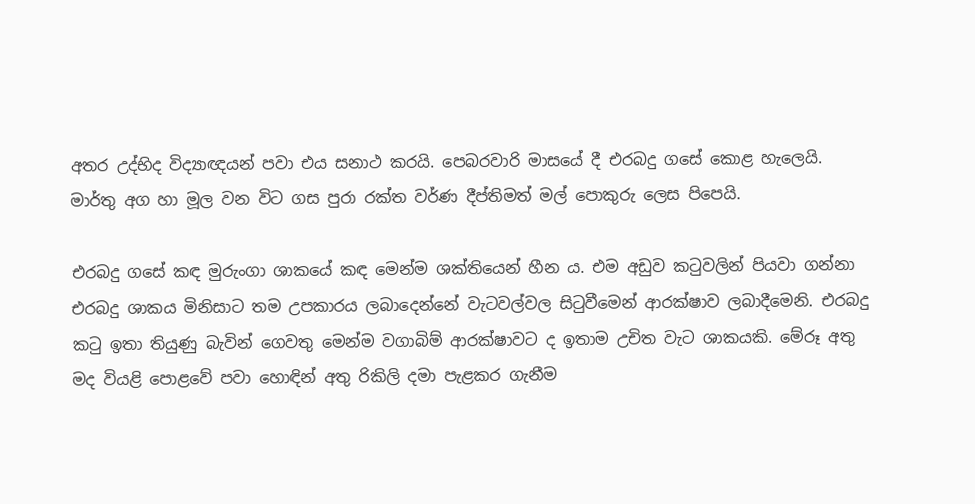අතර උද්භිද විද්‍යාඥයන් පවා එය සනාථ කරයි. පෙබරවාරි මාසයේ දී එරබදු ගසේ කොළ හැලෙයි. මාර්තු අග හා මූල වන විට ගස පුරා රක්ත වර්ණ දීප්තිමත් මල් පොකුරු ලෙස පිපෙයි.

එරබදු ගසේ කඳ මුරුංගා ශාකයේ කඳ මෙන්ම ශක්තියෙන් හීන ය. එම අඩුව කටුවලින් පියවා ගන්නා එරබදු ශාකය මිනිසාට තම උපකාරය ලබාදෙන්නේ වැටවල්වල සිටුවීමෙන් ආරක්ෂාව ලබාදීමෙනි. එරබදු කටු ඉතා තියුණු බැවින් ගෙවතු මෙන්ම වගාබිම් ආරක්ෂාවට ද ඉතාම උචිත වැට ශාකයකි. මේරූ අතු මද වියළි පොළවේ පවා හොඳින් අතු රිකිලි දමා පැළකර ගැනීම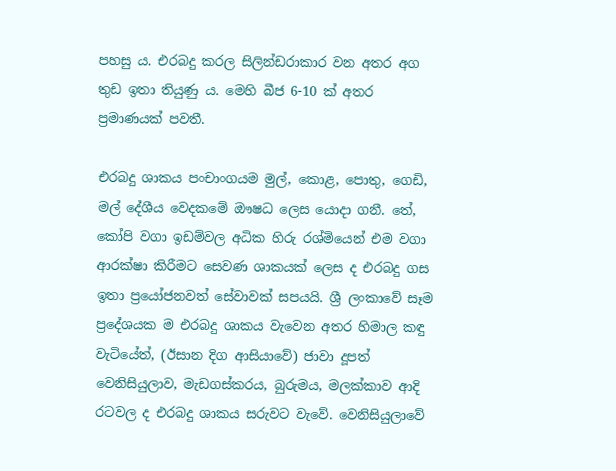පහසු ය. එරබදු කරල සිලින්ඩරාකාර වන අතර අග තුඩ ඉතා තියුණු ය. මෙහි බීජ 6-10 ක් අතර ප්‍රමාණයක් පවතී.

එරබදු ශාකය පංචාංගයම මුල්, කොළ, පොතු, ගෙඩි, මල් දේශීය වෙදකමේ ඖෂධ ලෙස යොදා ගනී. තේ, කෝපි වගා ඉඩම්වල අධික හිරු රශ්මියෙන් එම වගා ආරක්ෂා කිරීමට සෙවණ ශාකයක් ලෙස ද එරබදු ගස ඉතා ප්‍රයෝජනවත් සේවාවක් සපයයි. ශ්‍රී ලංකාවේ සෑම ප්‍රදේශයක ම එරබදු ශාකය වැවෙන අතර හිමාල කඳු වැටියේත්, (ඊසාන දිග ආසියාවේ) ජාවා දූපත් වෙනිසියුලාව, මැඩගස්කරය, බුරුමය, මලක්කාව ආදි රටවල ද එරබදු ශාකය සරුවට වැවේ. වෙනිසියුලාවේ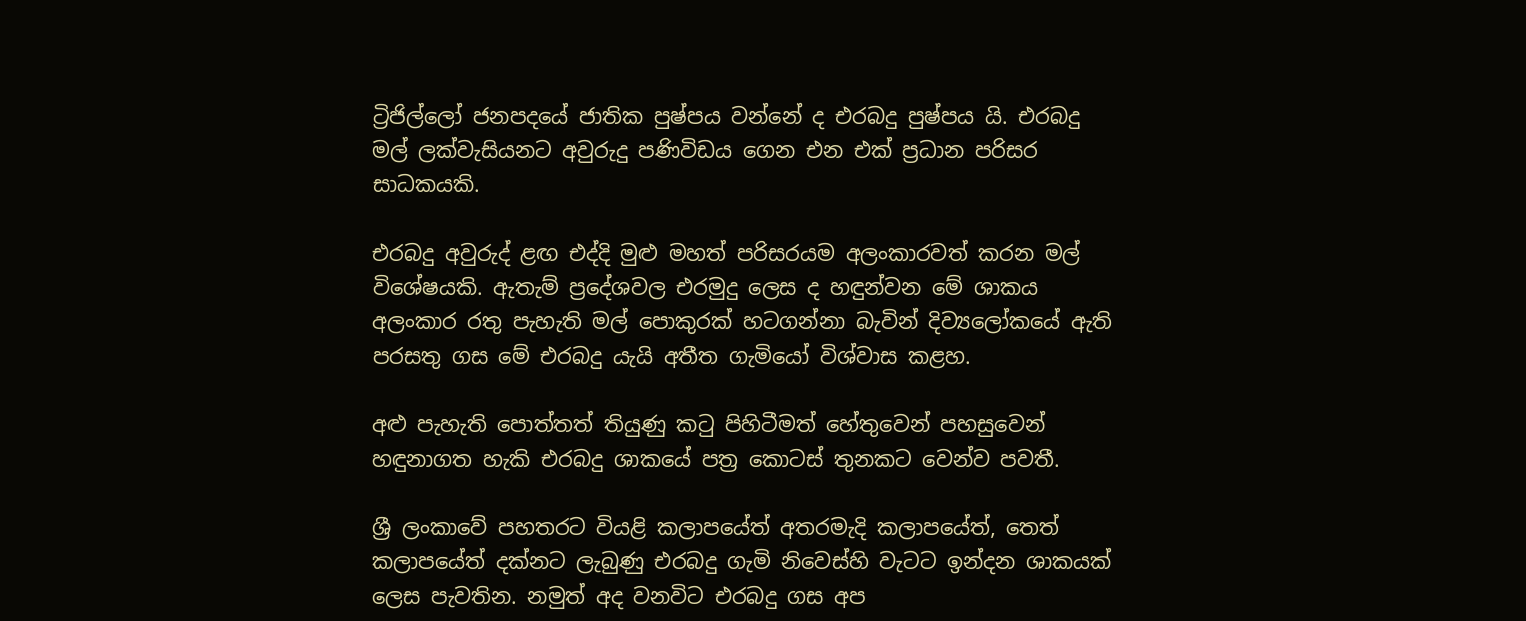ට්‍රිජිල්ලෝ ජනපදයේ ජාතික පුෂ්පය වන්නේ ද එරබදු පුෂ්පය යි. එරබදු මල් ලක්වැසියනට අවුරුදු පණිවිඩය ගෙන එන එක් ප්‍රධාන පරිසර සාධකයකි.

එරබදු අවුරුද් ළඟ එද්දි මුළු මහත් පරිසරයම අලංකාරවත් කරන මල් විශේෂයකි. ඇතැම් ප්‍ර‍දේශවල එරමුදු ලෙස ද හඳුන්වන මේ ශාකය අලංකාර රතු පැහැති මල් පොකුරක් හටගන්නා බැවින් දිව්‍යලෝකයේ ඇති පරසතු ගස මේ එරබදු යැයි අතීත ගැමියෝ විශ්වාස කළහ.

අළු පැහැති පොත්තත් තියුණු කටු පිහිටීමත් හේතුවෙන් පහසුවෙන් හඳුනාගත හැකි එරබදු ශාකයේ පත්‍ර කොටස් තුනකට වෙන්ව පවතී.

ශ්‍රී ලංකාවේ පහතරට වියළි කලාපයේත් අතරමැදි කලාපයේත්, තෙත් කලාපයේත් දක්නට ලැබුණු එරබදු ගැමි නිවෙස්හි වැටට ඉන්දන ශාකයක් ලෙස පැවතින. නමුත් අද වනවිට එරබදු ගස අප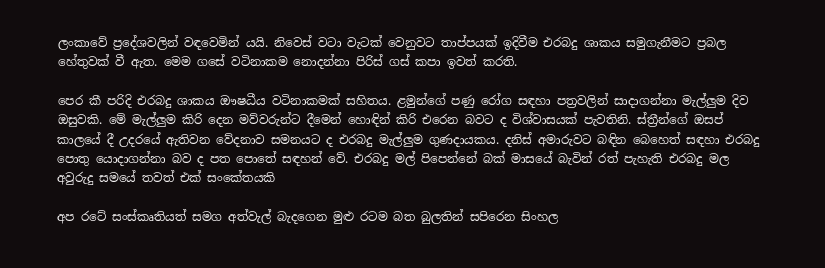ලංකාවේ ප්‍රදේශවලින් වඳවෙමින් යයි. නිවෙස් වටා වැටක් වෙනුවට තාප්පයක් ඉදිවීම එරබදු ශාකය සමුගැනීමට ප්‍රබල හේතුවක් වී ඇත. මෙම ගසේ වටිනාකම නොදන්නා පිරිස් ගස් කපා ඉවත් කරති.

පෙර කී පරිදි එරබදු ශාකය ඖෂධීය වටිනාකමක් සහිතය. ළමුන්ගේ පණු රෝග සඳහා පත්‍රවලින් සාදාගන්නා මැල්ලුම දිව ඔසුවකි. මේ මැල්ලුම කිරි දෙන මව්වරුන්ට දීමෙන් හොඳින් කිරි එරෙන බවට ද විශ්වාසයක් පැවතිනි. ස්ත්‍රීන්ගේ ඔසප් කාලයේ දී උදරයේ ඇතිවන වේදනාව සමනයට ද එරබදු මැල්ලුම ගුණදායකය. දනිස් අමාරුවට බඳින බෙහෙත් සඳහා එරබදු පොතු යොදාගන්නා බව ද පත පොතේ සඳහන් වේ. එරබදු මල් පිපෙන්නේ බක් මාසයේ බැවින් රත් පැහැති එරබදු මල අවුරුදු සමයේ තවත් එක් සංකේතයකි

අප රටේ සංස්කෘතියත් සමග අත්වැල් බැදගෙන මුළු රටම බත බුලතින් සපිරෙන සිංහල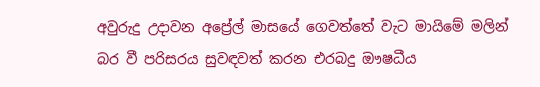අවුරුදු උදාවන අප්‍රේල් මාසයේ ගෙවත්තේ වැට මායිමේ මලින් බර වී පරිසරය සුවඳවත් කරන එරබදු ඖෂධීය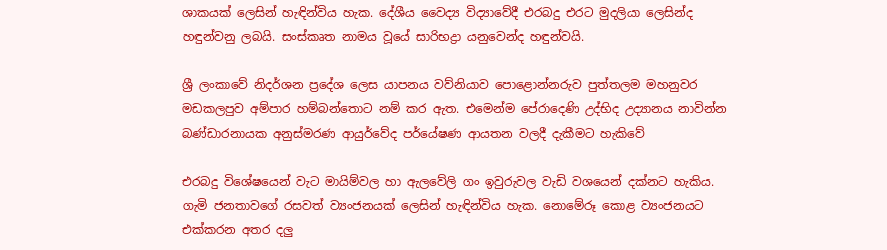ශාකයක් ලෙසින් හැඳින්විය හැක. දේශීය වෛද්‍ය විද්‍යාවේදී එරබදු එරට මුදලියා ලෙසින්ද හඳුන්වනු ලබයි. සංස්කෘත නාමය වූයේ සාරිභද්‍රා යනුවෙන්ද හඳුන්වයි.

ශ්‍රී ලංකාවේ නිදර්ශන ප්‍රදේශ ලෙස යාපනය වව්නියාව පොළොන්නරුව පුත්තලම මහනුවර මඩකලපුව අම්පාර හම්බන්තොට නම් කර ඇත. එමෙන්ම පේරාදෙණි උද්භිද උද්‍යානය නාවින්න බණ්ඩාරනායක අනුස්මරණ ආයුර්වේද පර්යේෂණ ආයතන වලදී දැකීමට හැකිවේ

එරබදු විශේෂයෙන් වැට මායිම්වල හා ඇලවේලි ගං ඉවුරුවල වැඩි වශයෙන් දක්නට හැකිය. ගැමි ජනතාවගේ රසවත් ව්‍යංජනයක් ලෙසින් හැඳින්විය හැක. නොමේරූ කොළ ව්‍යංජනයට එක්කරන අතර දලු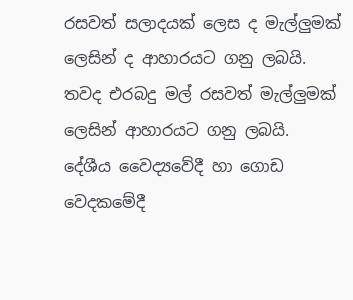රසවත් සලාදයක් ලෙස ද මැල්ලුමක් ලෙසින් ද ආහාරයට ගනු ලබයි. තවද එරබදු මල් රසවත් මැල්ලුමක් ලෙසින් ආහාරයට ගනු ලබයි. දේශීය වෛද්‍යවේදී හා ගොඩ වෙදකමේදී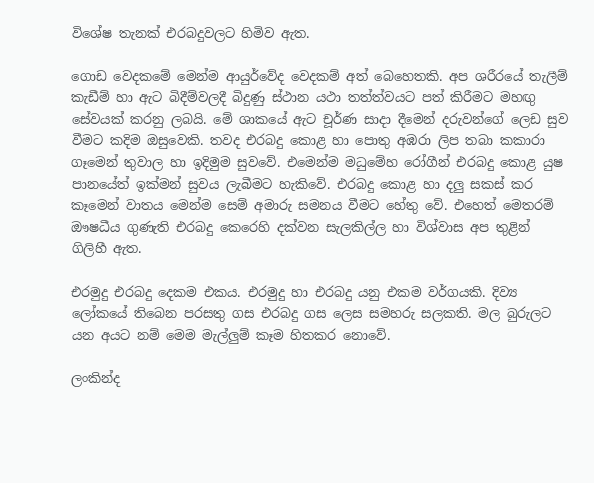විශේෂ තැනක් එරබදුවලට හිමිව ඇත.

ගොඩ වෙදකමේ මෙන්ම ආයුර්වේද වෙදකම් අත් බෙහෙතකි. අප ශරීරයේ තැලීම් කැඩීම් හා ඇට බිදීම්වලදී බිදුණු ස්ථාන යථා තත්ත්වයට පත් කිරීමට මහඟු සේවයක් කරනු ලබයි. මේ ශාකයේ ඇට චූර්ණ සාදා දීමෙන් දරුවන්ගේ ලෙඩ සුව වීමට කදිම ඔසුවෙකි. තවද එරබදු කොළ හා පොතු අඹරා ලිප තබා කකාරා ගෑමෙන් තුවාල හා ඉදිමුම සුවවේ. එමෙන්ම මධුමේහ රෝගීන් එරබදු කොළ යුෂ පානයේත් ඉක්මන් සුවය ලැබීමට හැකිවේ. එරබදු කොළ හා දලු සකස් කර කෑමෙන් වාතය මෙන්ම සෙම් අමාරු සමනය වීමට හේතු වේ. එහෙත් මෙතරම් ඖෂධීය ගුණැති එරබදු කෙරෙහි දක්වන සැලකිල්ල හා විශ්වාස අප තුළින් ගිලිහී ඇත.

එරමුදු එරබදු දෙකම එකය. එරමුදු හා එරබදු යනු එකම වර්ගයකි. දිව්‍ය ලෝකයේ තිබෙන පරසතු ගස එරබදු ගස ලෙස සමහරු සලකති. මල බුරුලට යන අයට නම් මෙම මැල්ලුම් කෑම හිතකර නොවේ.

ලංකින්ද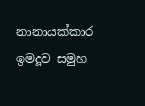නානායක්කාර
ඉමදූව සමුහ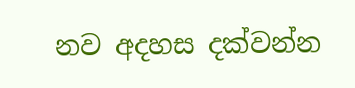නව අදහස දක්වන්න